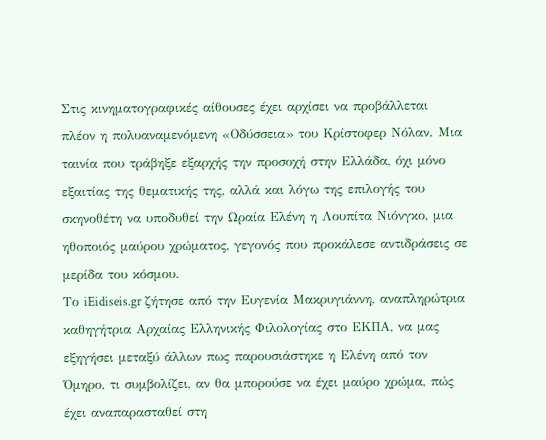Στις κινηματογραφικές αίθουσες έχει αρχίσει να προβάλλεται πλέον η πολυαναμενόμενη «Οδύσσεια» του Κρίστοφερ Νόλαν. Μια ταινία που τράβηξε εξαρχής την προσοχή στην Ελλάδα, όχι μόνο εξαιτίας της θεματικής της, αλλά και λόγω της επιλογής του σκηνοθέτη να υποδυθεί την Ωραία Ελένη η Λουπίτα Νιόνγκο, μια ηθοποιός μαύρου χρώματος, γεγονός που προκάλεσε αντιδράσεις σε μερίδα του κόσμου.
Το iEidiseis.gr ζήτησε από την Ευγενία Μακρυγιάννη, αναπληρώτρια καθηγήτρια Αρχαίας Ελληνικής Φιλολογίας στο ΕΚΠΑ, να μας εξηγήσει μεταξύ άλλων πως παρουσιάστηκε η Ελένη από τον Όμηρο, τι συμβολίζει, αν θα μπορούσε να έχει μαύρο χρώμα, πώς έχει αναπαρασταθεί στη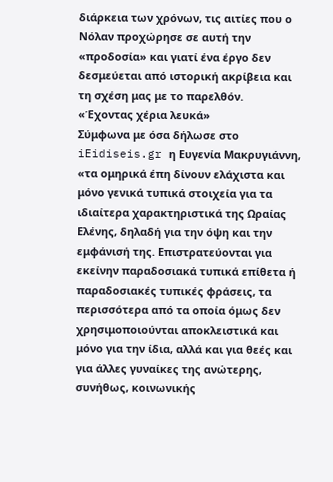διάρκεια των χρόνων, τις αιτίες που ο Νόλαν προχώρησε σε αυτή την «προδοσία» και γιατί ένα έργο δεν δεσμεύεται από ιστορική ακρίβεια και τη σχέση μας με το παρελθόν.
«Έχοντας χέρια λευκά»
Σύμφωνα με όσα δήλωσε στο iEidiseis.gr η Ευγενία Μακρυγιάννη, «τα ομηρικά έπη δίνουν ελάχιστα και μόνο γενικά τυπικά στοιχεία για τα ιδιαίτερα χαρακτηριστικά της Ωραίας Ελένης, δηλαδή για την όψη και την εμφάνισή της. Επιστρατεύονται για εκείνην παραδοσιακά τυπικά επίθετα ή παραδοσιακές τυπικές φράσεις, τα περισσότερα από τα οποία όμως δεν χρησιμοποιούνται αποκλειστικά και μόνο για την ίδια, αλλά και για θεές και για άλλες γυναίκες της ανώτερης, συνήθως, κοινωνικής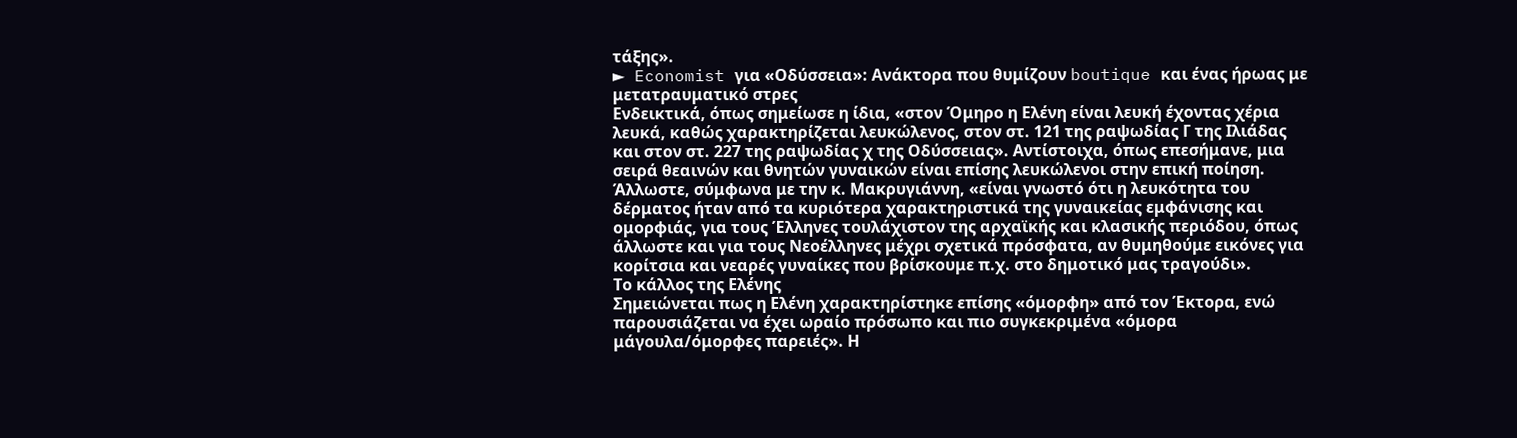τάξης».
► Economist για «Οδύσσεια»: Ανάκτορα που θυμίζουν boutique και ένας ήρωας με μετατραυματικό στρες
Ενδεικτικά, όπως σημείωσε η ίδια, «στον Όμηρο η Ελένη είναι λευκή έχοντας χέρια λευκά, καθώς χαρακτηρίζεται λευκώλενος, στον στ. 121 της ραψωδίας Γ της Ιλιάδας και στον στ. 227 της ραψωδίας χ της Οδύσσειας». Αντίστοιχα, όπως επεσήμανε, μια σειρά θεαινών και θνητών γυναικών είναι επίσης λευκώλενοι στην επική ποίηση.
Άλλωστε, σύμφωνα με την κ. Μακρυγιάννη, «είναι γνωστό ότι η λευκότητα του δέρματος ήταν από τα κυριότερα χαρακτηριστικά της γυναικείας εμφάνισης και ομορφιάς, για τους Έλληνες τουλάχιστον της αρχαϊκής και κλασικής περιόδου, όπως άλλωστε και για τους Νεοέλληνες μέχρι σχετικά πρόσφατα, αν θυμηθούμε εικόνες για κορίτσια και νεαρές γυναίκες που βρίσκουμε π.χ. στο δημοτικό μας τραγούδι».
Το κάλλος της Ελένης
Σημειώνεται πως η Ελένη χαρακτηρίστηκε επίσης «όμορφη» από τον Έκτορα, ενώ παρουσιάζεται να έχει ωραίο πρόσωπο και πιο συγκεκριμένα «όμορα μάγουλα/όμορφες παρειές». Η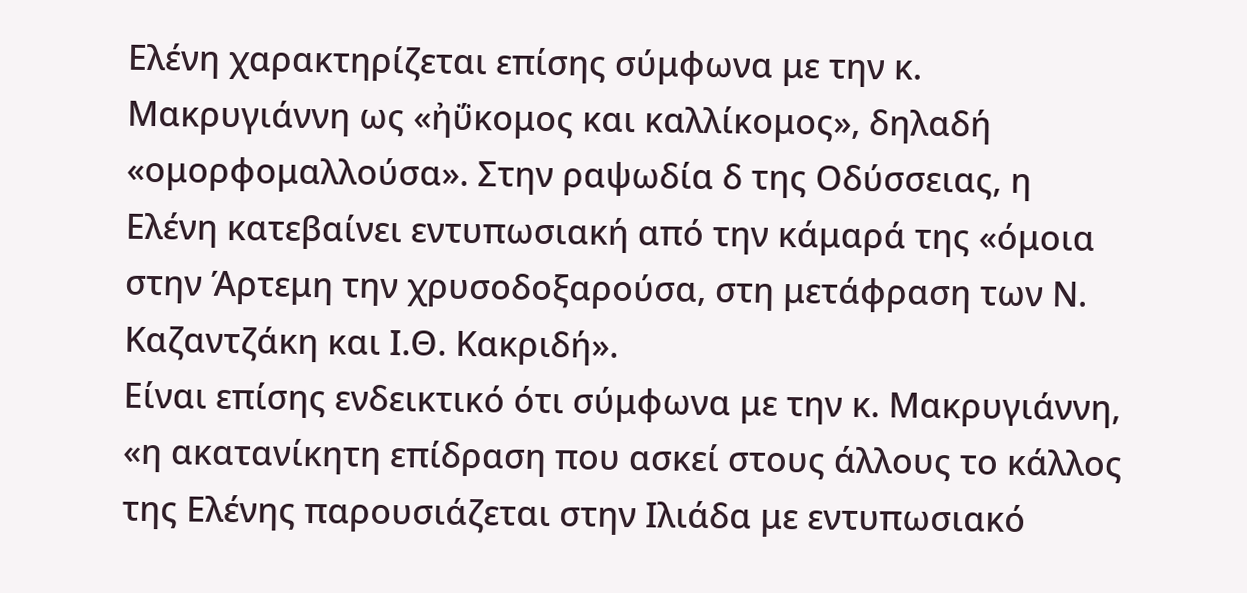Ελένη χαρακτηρίζεται επίσης σύμφωνα με την κ. Μακρυγιάννη ως «ἠΰκομος και καλλίκομος», δηλαδή «ομορφομαλλούσα». Στην ραψωδία δ της Οδύσσειας, η Ελένη κατεβαίνει εντυπωσιακή από την κάμαρά της «όμοια στην Άρτεμη την χρυσοδοξαρούσα, στη μετάφραση των Ν. Καζαντζάκη και Ι.Θ. Κακριδή».
Είναι επίσης ενδεικτικό ότι σύμφωνα με την κ. Μακρυγιάννη, «η ακατανίκητη επίδραση που ασκεί στους άλλους το κάλλος της Ελένης παρουσιάζεται στην Ιλιάδα με εντυπωσιακό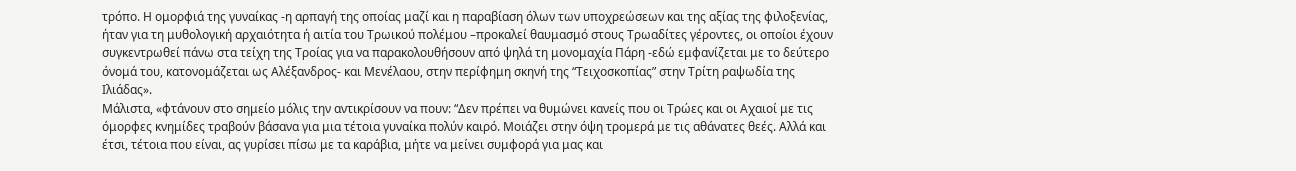τρόπο. Η ομορφιά της γυναίκας -η αρπαγή της οποίας μαζί και η παραβίαση όλων των υποχρεώσεων και της αξίας της φιλοξενίας, ήταν για τη μυθολογική αρχαιότητα ή αιτία του Τρωικού πολέμου –προκαλεί θαυμασμό στους Τρωαδίτες γέροντες, οι οποίοι έχουν συγκεντρωθεί πάνω στα τείχη της Τροίας για να παρακολουθήσουν από ψηλά τη μονομαχία Πάρη -εδώ εμφανίζεται με το δεύτερο όνομά του, κατονομάζεται ως Αλέξανδρος- και Μενέλαου, στην περίφημη σκηνή της “Τειχοσκοπίας” στην Τρίτη ραψωδία της Ιλιάδας».
Μάλιστα, «φτάνουν στο σημείο μόλις την αντικρίσουν να πουν: “Δεν πρέπει να θυμώνει κανείς που οι Τρώες και οι Αχαιοί με τις όμορφες κνημίδες τραβούν βάσανα για μια τέτοια γυναίκα πολύν καιρό. Μοιάζει στην όψη τρομερά με τις αθάνατες θεές. Αλλά και έτσι, τέτοια που είναι, ας γυρίσει πίσω με τα καράβια, μήτε να μείνει συμφορά για μας και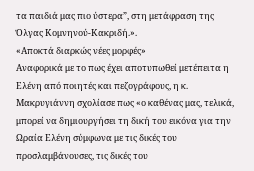τα παιδιά μας πιο ύστερα”, στη μετάφραση της Όλγας Κομνηνού-Κακριδή.».
«Αποκτά διαρκώς νέες μορφές»
Αναφορικά με το πως έχει αποτυπωθεί μετέπειτα η Ελένη από ποιητές και πεζογράφους, η κ. Μακρυγιάννη σχολίασε πως «ο καθένας μας, τελικά, μπορεί να δημιουργήσει τη δική του εικόνα για την Ωραία Ελένη σύμφωνα με τις δικές του προσλαμβάνουσες, τις δικές του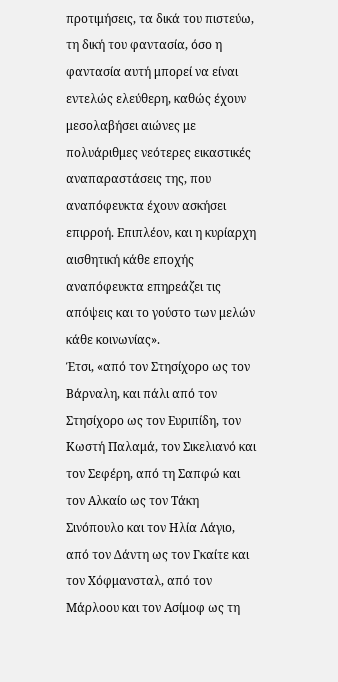προτιμήσεις, τα δικά του πιστεύω, τη δική του φαντασία, όσο η φαντασία αυτή μπορεί να είναι εντελώς ελεύθερη, καθώς έχουν μεσολαβήσει αιώνες με πολυάριθμες νεότερες εικαστικές αναπαραστάσεις της, που αναπόφευκτα έχουν ασκήσει επιρροή. Επιπλέον, και η κυρίαρχη αισθητική κάθε εποχής αναπόφευκτα επηρεάζει τις απόψεις και το γούστο των μελών κάθε κοινωνίας».
Έτσι, «από τον Στησίχορο ως τον Βάρναλη, και πάλι από τον Στησίχορο ως τον Ευριπίδη, τον Κωστή Παλαμά, τον Σικελιανό και τον Σεφέρη, από τη Σαπφώ και τον Αλκαίο ως τον Τάκη Σινόπουλο και τον Ηλία Λάγιο, από τον Δάντη ως τον Γκαίτε και τον Χόφμανσταλ, από τον Μάρλοου και τον Ασίμοφ ως τη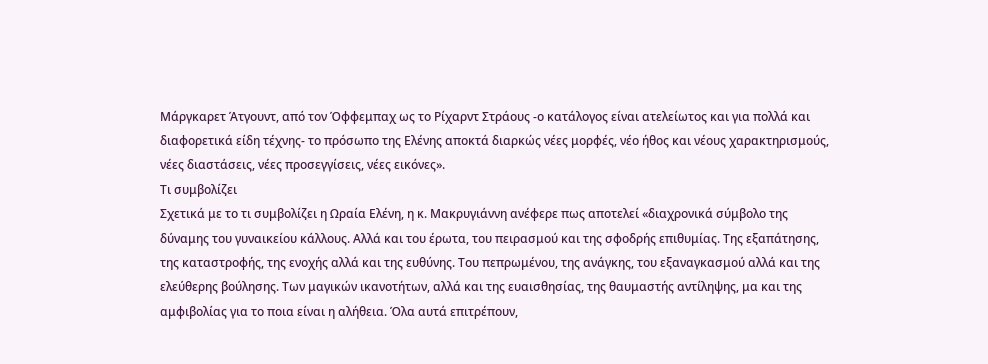Μάργκαρετ Άτγουντ, από τον Όφφεμπαχ ως το Ρίχαρντ Στράους -ο κατάλογος είναι ατελείωτος και για πολλά και διαφορετικά είδη τέχνης- το πρόσωπο της Ελένης αποκτά διαρκώς νέες μορφές, νέο ήθος και νέους χαρακτηρισμούς, νέες διαστάσεις, νέες προσεγγίσεις, νέες εικόνες».
Τι συμβολίζει
Σχετικά με το τι συμβολίζει η Ωραία Ελένη, η κ. Μακρυγιάννη ανέφερε πως αποτελεί «διαχρονικά σύμβολο της δύναμης του γυναικείου κάλλους. Αλλά και του έρωτα, του πειρασμού και της σφοδρής επιθυμίας. Της εξαπάτησης, της καταστροφής, της ενοχής αλλά και της ευθύνης. Του πεπρωμένου, της ανάγκης, του εξαναγκασμού αλλά και της ελεύθερης βούλησης. Των μαγικών ικανοτήτων, αλλά και της ευαισθησίας, της θαυμαστής αντίληψης, μα και της αμφιβολίας για το ποια είναι η αλήθεια. Όλα αυτά επιτρέπουν,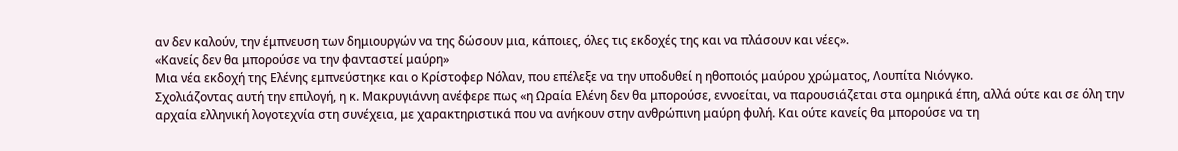αν δεν καλούν, την έμπνευση των δημιουργών να της δώσουν μια, κάποιες, όλες τις εκδοχές της και να πλάσουν και νέες».
«Κανείς δεν θα μπορούσε να την φανταστεί μαύρη»
Μια νέα εκδοχή της Ελένης εμπνεύστηκε και ο Κρίστοφερ Νόλαν, που επέλεξε να την υποδυθεί η ηθοποιός μαύρου χρώματος, Λουπίτα Νιόνγκο.
Σχολιάζοντας αυτή την επιλογή, η κ. Μακρυγιάννη ανέφερε πως «η Ωραία Ελένη δεν θα μπορούσε, εννοείται, να παρουσιάζεται στα ομηρικά έπη, αλλά ούτε και σε όλη την αρχαία ελληνική λογοτεχνία στη συνέχεια, με χαρακτηριστικά που να ανήκουν στην ανθρώπινη μαύρη φυλή. Και ούτε κανείς θα μπορούσε να τη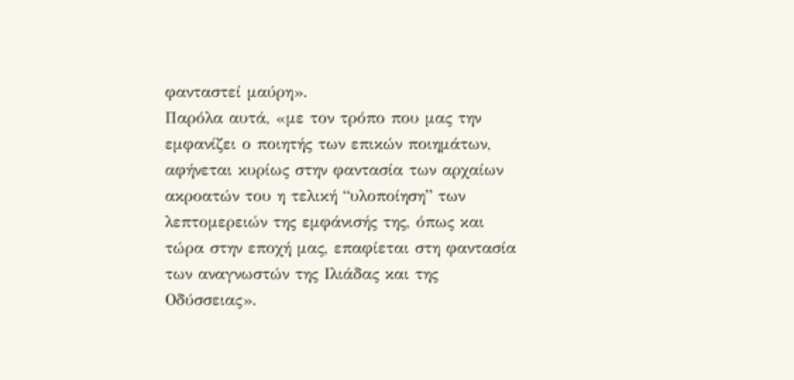φανταστεί μαύρη».
Παρόλα αυτά, «με τον τρόπο που μας την εμφανίζει ο ποιητής των επικών ποιημάτων, αφήνεται κυρίως στην φαντασία των αρχαίων ακροατών του η τελική “υλοποίηση” των λεπτομερειών της εμφάνισής της, όπως και τώρα στην εποχή μας, επαφίεται στη φαντασία των αναγνωστών της Ιλιάδας και της Οδύσσειας».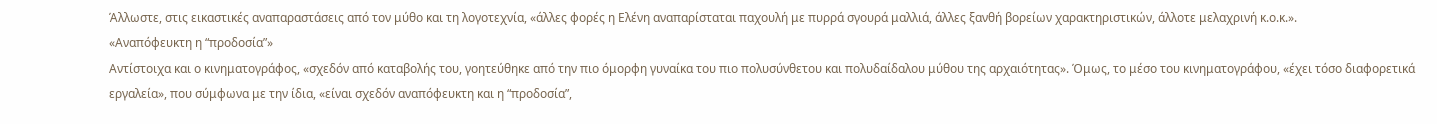Άλλωστε, στις εικαστικές αναπαραστάσεις από τον μύθο και τη λογοτεχνία, «άλλες φορές η Ελένη αναπαρίσταται παχουλή με πυρρά σγουρά μαλλιά, άλλες ξανθή βορείων χαρακτηριστικών, άλλοτε μελαχρινή κ.ο.κ.».
«Αναπόφευκτη η “προδοσία”»
Αντίστοιχα και ο κινηματογράφος, «σχεδόν από καταβολής του, γοητεύθηκε από την πιο όμορφη γυναίκα του πιο πολυσύνθετου και πολυδαίδαλου μύθου της αρχαιότητας». Όμως, το μέσο του κινηματογράφου, «έχει τόσο διαφορετικά εργαλεία», που σύμφωνα με την ίδια, «είναι σχεδόν αναπόφευκτη και η “προδοσία”,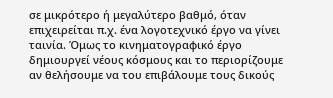σε μικρότερο ή μεγαλύτερο βαθμό, όταν επιχειρείται π.χ. ένα λογοτεχνικό έργο να γίνει ταινία. Όμως το κινηματογραφικό έργο δημιουργεί νέους κόσμους και το περιορίζουμε αν θελήσουμε να του επιβάλουμε τους δικούς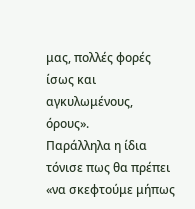μας, πολλές φορές ίσως και αγκυλωμένους, όρους».
Παράλληλα η ίδια τόνισε πως θα πρέπει «να σκεφτούμε μήπως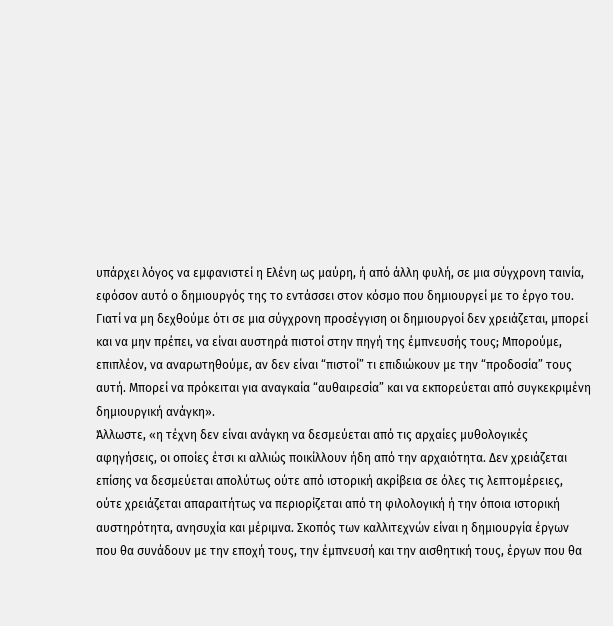υπάρχει λόγος να εμφανιστεί η Ελένη ως μαύρη, ή από άλλη φυλή, σε μια σύγχρονη ταινία, εφόσον αυτό ο δημιουργός της το εντάσσει στον κόσμο που δημιουργεί με το έργο του. Γιατί να μη δεχθούμε ότι σε μια σύγχρονη προσέγγιση οι δημιουργοί δεν χρειάζεται, μπορεί και να μην πρέπει, να είναι αυστηρά πιστοί στην πηγή της έμπνευσής τους; Μπορούμε, επιπλέον, να αναρωτηθούμε, αν δεν είναι “πιστοί” τι επιδιώκουν με την “προδοσία” τους αυτή. Μπορεί να πρόκειται για αναγκαία “αυθαιρεσία” και να εκπορεύεται από συγκεκριμένη δημιουργική ανάγκη».
Άλλωστε, «η τέχνη δεν είναι ανάγκη να δεσμεύεται από τις αρχαίες μυθολογικές αφηγήσεις, οι οποίες έτσι κι αλλιώς ποικίλλουν ήδη από την αρχαιότητα. Δεν χρειάζεται επίσης να δεσμεύεται απολύτως ούτε από ιστορική ακρίβεια σε όλες τις λεπτομέρειες, ούτε χρειάζεται απαραιτήτως να περιορίζεται από τη φιλολογική ή την όποια ιστορική αυστηρότητα, ανησυχία και μέριμνα. Σκοπός των καλλιτεχνών είναι η δημιουργία έργων που θα συνάδουν με την εποχή τους, την έμπνευσή και την αισθητική τους, έργων που θα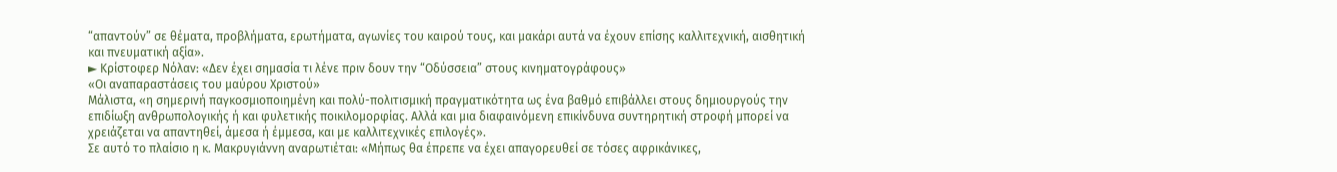“απαντούν” σε θέματα, προβλήματα, ερωτήματα, αγωνίες του καιρού τους, και μακάρι αυτά να έχουν επίσης καλλιτεχνική, αισθητική και πνευματική αξία».
► Κρίστοφερ Νόλαν: «Δεν έχει σημασία τι λένε πριν δουν την “Οδύσσεια” στους κινηματογράφους»
«Οι αναπαραστάσεις του μαύρου Χριστού»
Μάλιστα, «η σημερινή παγκοσμιοποιημένη και πολύ-πολιτισμική πραγματικότητα ως ένα βαθμό επιβάλλει στους δημιουργούς την επιδίωξη ανθρωπολογικής ή και φυλετικής ποικιλομορφίας. Αλλά και μια διαφαινόμενη επικίνδυνα συντηρητική στροφή μπορεί να χρειάζεται να απαντηθεί, άμεσα ή έμμεσα, και με καλλιτεχνικές επιλογές».
Σε αυτό το πλαίσιο η κ. Μακρυγιάννη αναρωτιέται: «Μήπως θα έπρεπε να έχει απαγορευθεί σε τόσες αφρικάνικες,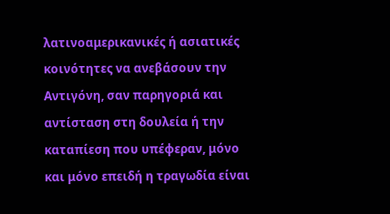λατινοαμερικανικές ή ασιατικές κοινότητες να ανεβάσουν την Αντιγόνη, σαν παρηγοριά και αντίσταση στη δουλεία ή την καταπίεση που υπέφεραν, μόνο και μόνο επειδή η τραγωδία είναι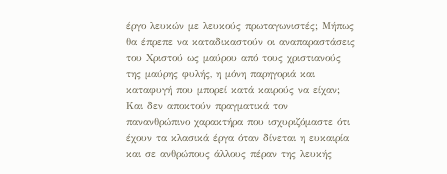έργο λευκών με λευκούς πρωταγωνιστές; Μήπως θα έπρεπε να καταδικαστούν οι αναπαραστάσεις του Χριστού ως μαύρου από τους χριστιανούς της μαύρης φυλής, η μόνη παρηγοριά και καταφυγή που μπορεί κατά καιρούς να είχαν; Και δεν αποκτούν πραγματικά τον πανανθρώπινο χαρακτήρα που ισχυριζόμαστε ότι έχουν τα κλασικά έργα όταν δίνεται η ευκαιρία και σε ανθρώπους άλλους πέραν της λευκής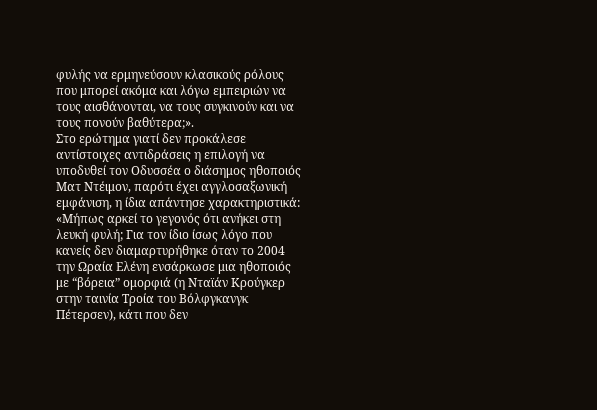φυλής να ερμηνεύσουν κλασικούς ρόλους που μπορεί ακόμα και λόγω εμπειριών να τους αισθάνονται, να τους συγκινούν και να τους πονούν βαθύτερα;».
Στο ερώτημα γιατί δεν προκάλεσε αντίστοιχες αντιδράσεις η επιλογή να υποδυθεί τον Οδυσσέα ο διάσημος ηθοποιός Ματ Ντέιμον, παρότι έχει αγγλοσαξωνική εμφάνιση, η ίδια απάντησε χαρακτηριστικά: «Μήπως αρκεί το γεγονός ότι ανήκει στη λευκή φυλή; Για τον ίδιο ίσως λόγο που κανείς δεν διαμαρτυρήθηκε όταν το 2004 την Ωραία Ελένη ενσάρκωσε μια ηθοποιός με “βόρεια” ομορφιά (η Νταϊάν Κρούγκερ στην ταινία Τροία του Βόλφγκανγκ Πέτερσεν), κάτι που δεν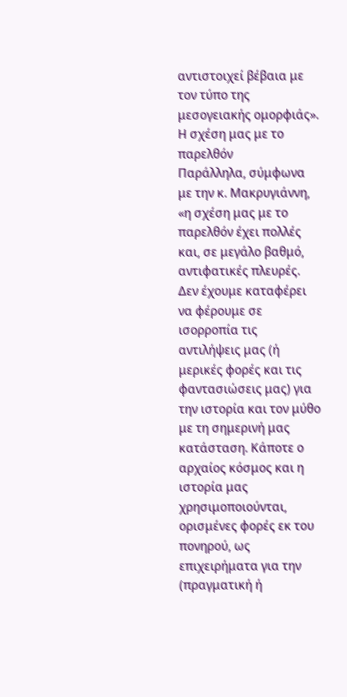αντιστοιχεί βέβαια με τον τύπο της μεσογειακής ομορφιάς».
Η σχέση μας με το παρελθόν
Παράλληλα, σύμφωνα με την κ. Μακρυγιάννη, «η σχέση μας με το παρελθόν έχει πολλές και, σε μεγάλο βαθμό, αντιφατικές πλευρές. Δεν έχουμε καταφέρει να φέρουμε σε ισορροπία τις αντιλήψεις μας (ή μερικές φορές και τις φαντασιώσεις μας) για την ιστορία και τον μύθο με τη σημερινή μας κατάσταση. Κάποτε ο αρχαίος κόσμος και η ιστορία μας χρησιμοποιούνται, ορισμένες φορές εκ του πονηρού, ως επιχειρήματα για την (πραγματική ή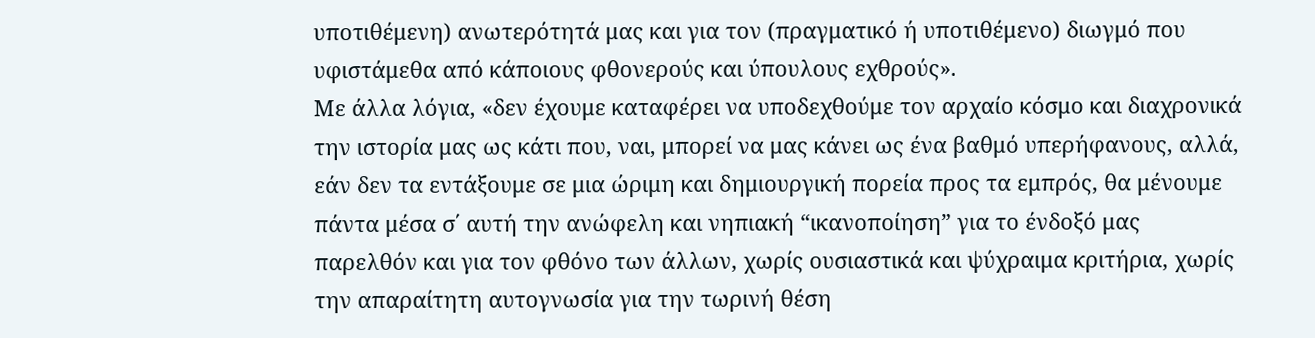υποτιθέμενη) ανωτερότητά μας και για τον (πραγματικό ή υποτιθέμενο) διωγμό που υφιστάμεθα από κάποιους φθονερούς και ύπουλους εχθρούς».
Με άλλα λόγια, «δεν έχουμε καταφέρει να υποδεχθούμε τον αρχαίο κόσμο και διαχρονικά την ιστορία μας ως κάτι που, ναι, μπορεί να μας κάνει ως ένα βαθμό υπερήφανους, αλλά, εάν δεν τα εντάξουμε σε μια ώριμη και δημιουργική πορεία προς τα εμπρός, θα μένουμε πάντα μέσα σ΄ αυτή την ανώφελη και νηπιακή “ικανοποίηση” για το ένδοξό μας παρελθόν και για τον φθόνο των άλλων, χωρίς ουσιαστικά και ψύχραιμα κριτήρια, χωρίς την απαραίτητη αυτογνωσία για την τωρινή θέση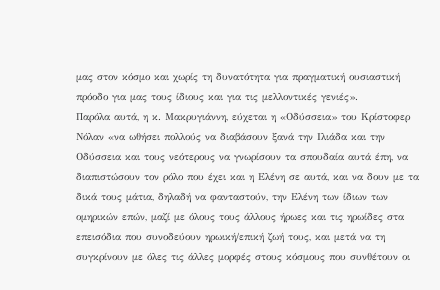μας στον κόσμο και χωρίς τη δυνατότητα για πραγματική ουσιαστική πρόοδο για μας τους ίδιους και για τις μελλοντικές γενιές».
Παρόλα αυτά, η κ. Μακρυγιάννη, εύχεται η «Οδύσσεια» του Κρίστοφερ Νόλαν «να ωθήσει πολλούς να διαβάσουν ξανά την Ιλιάδα και την Οδύσσεια και τους νεότερους να γνωρίσουν τα σπουδαία αυτά έπη, να διαπιστώσουν τον ρόλο που έχει και η Ελένη σε αυτά, και να δουν με τα δικά τους μάτια, δηλαδή να φανταστούν, την Ελένη των ίδιων των ομηρικών επών, μαζί με όλους τους άλλους ήρωες και τις ηρωίδες στα επεισόδια που συνοδεύουν ηρωική/επική ζωή τους, και μετά να τη συγκρίνουν με όλες τις άλλες μορφές στους κόσμους που συνθέτουν οι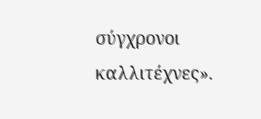σύγχρονοι καλλιτέχνες».